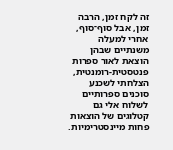זה לקח זמן, הרבה זמן, אבל סוף־סוף, אחרי למעלה משנתיים שבהן הוצאת לאור ספרות פנטסטית-רומנטית, הצלחתי לשכנע סוכנים ספרותיים לשלוח אלי גם קטלוגים של הוצאות פחות מיינסטרימיות.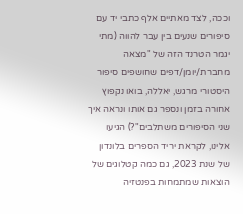וככה, לצד מאתיים אלף כתבי יד עם סיפורים שנעים בין עבר להווה (מתי יגמר הטרנד הזה של "מצאה מחברת/יומן/דפים שחושפים סיפור היסטורי מרגש, יאללה, בואו נקפוץ אחורה בזמן ונספר גם אותו ונראה איך שני הסיפורים משתלבים"?) הגיעו אלינו, לקראת יריד הספרים בלונדון של שנת 2023, גם כמה קטלוגים של הוצאות שמתמחות בפנטזיה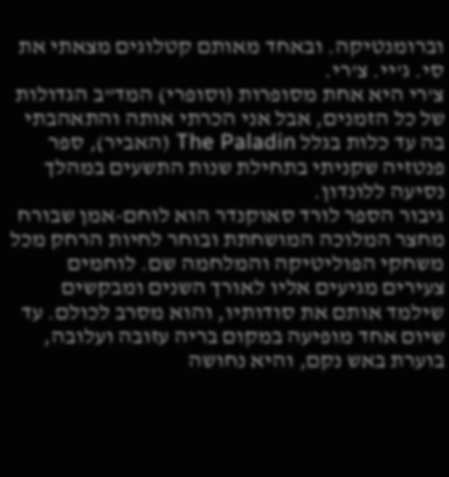וברומנטיקה. ובאחד מאותם קטלוגים מצאתי את סי. ג'יי. צ'רי.
צ'רי היא אחת מסופרות (וסופרי) המד"ב הגדולות של כל הזמנים, אבל אני הכרתי אותה והתאהבתי בה עד כלות בגלל The Paladin (האביר), ספר פנטזיה שקניתי בתחילת שנות התשעים במהלך נסיעה ללונדון.
גיבור הספר לורד סאוקנדר הוא לוחם-אמן שבורח מחצר המלוכה המושחתת ובוחר לחיות הרחק מכל משחקי הפוליטיקה והמלחמה שם. לוחמים צעירים מגיעים אליו לאורך השנים ומבקשים שילמד אותם את סודותיו, והוא מסרב לכולם. עד שיום אחד מופיעה במקום בריה עזובה ועלובה, בוערת באש נקם, והיא נחושה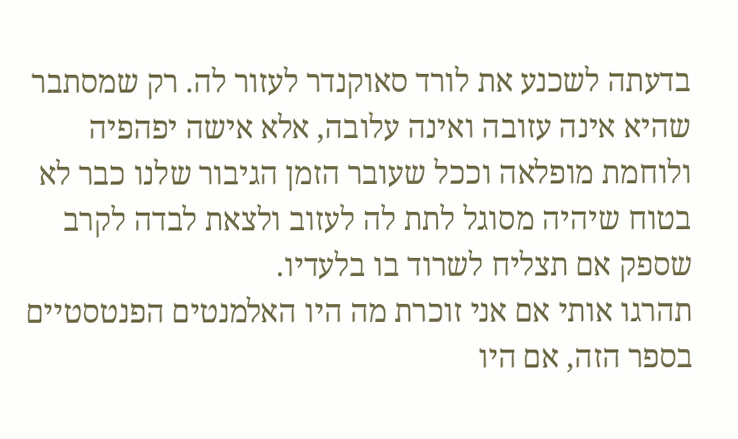בדעתה לשכנע את לורד סאוקנדר לעזור לה. רק שמסתבר שהיא אינה עזובה ואינה עלובה, אלא אישה יפהפיה ולוחמת מופלאה וככל שעובר הזמן הגיבור שלנו כבר לא בטוח שיהיה מסוגל לתת לה לעזוב ולצאת לבדה לקרב שספק אם תצליח לשרוד בו בלעדיו.
תהרגו אותי אם אני זוכרת מה היו האלמנטים הפנטסטיים בספר הזה, אם היו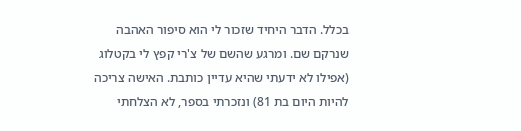בכלל. הדבר היחיד שזכור לי הוא סיפור האהבה שנרקם שם. ומרגע שהשם של צ'רי קפץ לי בקטלוג (אפילו לא ידעתי שהיא עדיין כותבת. האישה צריכה להיות היום בת 81) ונזכרתי בספר, לא הצלחתי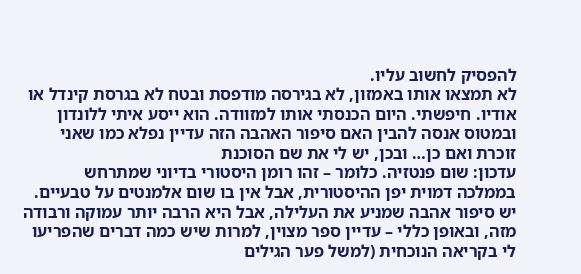להפסיק לחשוב עליו.
לא תמצאו אותו באמזון, לא בגירסה מודפסת ובטח לא בגרסת קינדל או אודיו. חיפשתי. היום הכנסתי אותו למזוודה. הוא ייסע איתי ללונדון ובמטוס אנסה להבין האם סיפור האהבה הזה עדיין נפלא כמו שאני זוכרת ואם כן… ובכן, יש לי את שם הסוכנת
עדכון: שום פנטזיה. כלומר – זהו רומן היסטורי בדיוני שמתרחש בממלכה דמוית יפן ההיסטורית, אבל אין בו שום אלמנטים על טבעיים. יש סיפור אהבה שמניע את העלילה, אבל היא הרבה יותר עמוקה ורבודה מזה, ובאופן כללי – עדיין ספר מצוין, למרות שיש כמה דברים שהפריעו לי בקריאה הנוכחית (למשל פער הגילים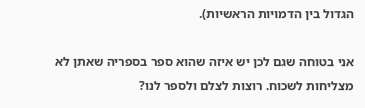הגדול בין הדמויות הראשיות).

אני בטוחה שגם לכן יש איזה שהוא ספר בספריה שאתן לא מצליחות לשכוח. רוצות לצלם ולספר לנו?